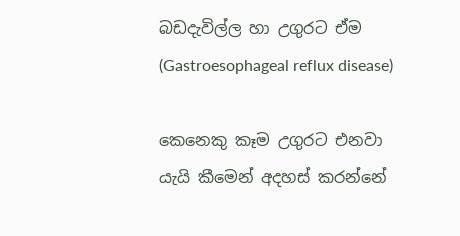බඩදැවිල්ල හා උගුරට ඒම (Gastroesophageal reflux disease)

කෙනෙකු කෑම උගුරට එනවා යැයි කීමෙන් අදහස් කරන්නේ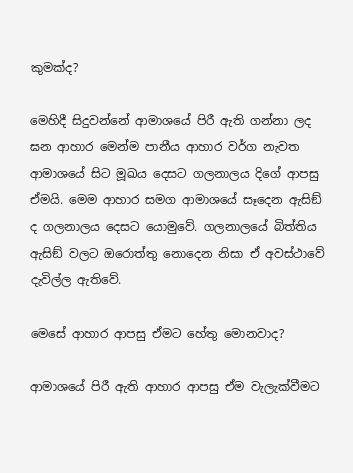කුමක්ද?

මෙහිදී සිදුවන්නේ ආමාශයේ පිරී ඇති ගන්නා ලද ඝන ආහාර මෙන්ම පානීය ආහාර වර්ග නැවත ආමාශයේ සිට මූඛය දෙසට ගලනාලය දිගේ ආපසු ඒමයි. මෙම ආහාර සමග ආමාශයේ සෑදෙන ඇසිඞ් ද ගලනාලය දෙසට යොමුවේ. ගලනාලයේ බිත්තිය ඇසිඞ් වලට ඔරොත්තු නොදෙන නිසා ඒ අවස්ථාවේ දැවිල්ල ඇතිවේ.

මෙසේ ආහාර ආපසු ඒමට හේතු මොනවාද?

ආමාශයේ පිරී ඇති ආහාර ආපසු ඒම වැලැක්වීමට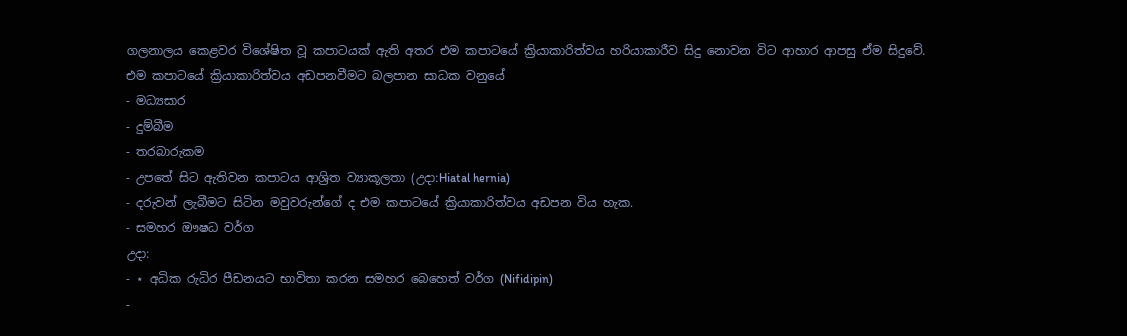ගලනාලය කෙළවර විශේෂිත වූ කපාටයක් ඇති අතර එම කපාටයේ ක්‍රියාකාරිත්වය හරියාකාරීව සිදු නොවන විට ආහාර ආපසු ඒම සිදුවේ.
එම කපාටයේ ක්‍රියාකාරිත්වය අඩපනවීමට බලපාන සාධක වනුයේ
- මධ්‍යසාර
- දුම්බීම
- තරබාරුකම
- උපතේ සිට ඇතිවන කපාටය ආශ්‍රිත ව්‍යාකූලතා (උදා:Hiatal hernia)
- දරුවන් ලැබීමට සිටින මවුවරුන්ගේ ද එම කපාටයේ ක්‍රියාකාරිත්වය අඩපන විය හැක.
- සමහර ඖෂධ වර්ග
උදා:
- ⋆ අධික රුධිර පීඩනයට භාවිතා කරන සමහර බෙහෙත් වර්ග (Nifidipin)
-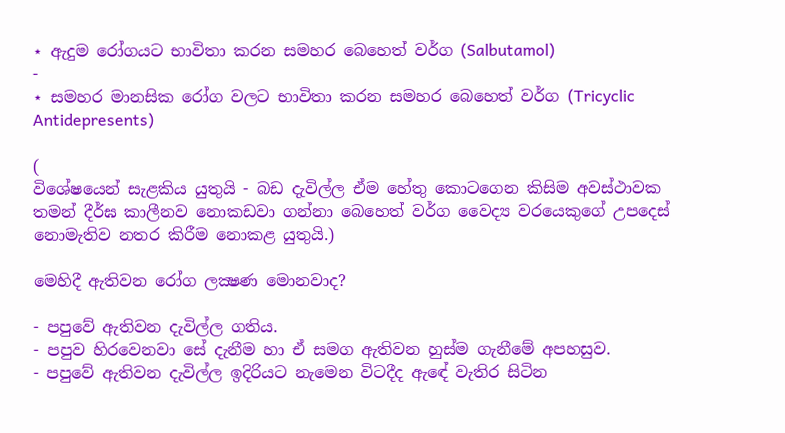⋆ ඇදුම රෝගයට භාවිතා කරන සමහර බෙහෙත් වර්ග (Salbutamol)
-
⋆ සමහර මානසික රෝග වලට භාවිතා කරන සමහර බෙහෙත් වර්ග (Tricyclic Antidepresents)

(
විශේෂයෙන් සැළකිය යුතුයි - බඩ දැවිල්ල ඒම හේතු කොටගෙන කිසිම අවස්ථාවක තමන් දීර්ඝ කාලීනව නොකඩවා ගන්නා බෙහෙත් වර්ග වෛද්‍ය වරයෙකුගේ උපදෙස් නොමැතිව නතර කිරීම නොකළ යුතුයි.)

මෙහිදී ඇතිවන රෝග ලක්‍ෂණ මොනවාද?

- පපුවේ ඇතිවන දැවිල්ල ගතිය.
- පපුව හිරවෙනවා සේ දැනීම හා ඒ සමග ඇතිවන හුස්ම ගැනීමේ අපහසුව.
- පපුවේ ඇතිවන දැවිල්ල ඉදිරියට නැමෙන විටදීද ඇඳේ වැතිර සිටින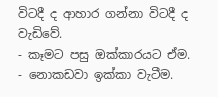විටදී ද ආහාර ගන්නා විටදී ද වැඩිවේ.
- කෑමට පසු ඔක්කාරයට ඒම.
- නොකඩවා ඉක්කා වැටීම.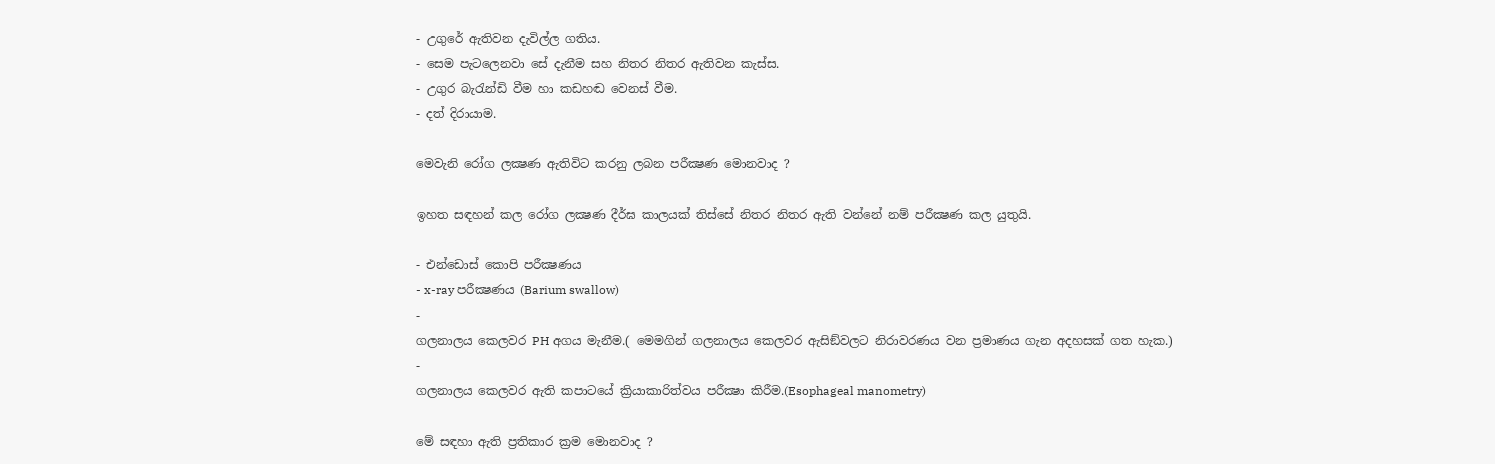- උගුරේ ඇතිවන දැවිල්ල ගතිය.
- සෙම පැටලෙනවා සේ දැනීම සහ නිතර නිතර ඇතිවන කැස්ස.
- උගුර බැරැන්ඩි වීම හා කඩහඬ වෙනස් වීම.
- දත් දිරායාම.

මෙවැනි රෝග ලක්‍ෂණ ඇතිවිට කරනු ලබන පරීක්‍ෂණ මොනවාද ?

ඉහත සඳහන් කල රෝග ලක්‍ෂණ දීර්ඝ කාලයක් තිස්සේ නිතර නිතර ඇති වන්නේ නම් පරීක්‍ෂණ කල යුතුයි.

- එන්ඩොස් කොපි පරීක්‍ෂණය
- x-ray පරීක්‍ෂණය (Barium swallow)
-
ගලනාලය කෙලවර PH අගය මැනීම.( මෙමගින් ගලනාලය කෙලවර ඇසිඞ්වලට නිරාවරණය වන ප්‍රමාණය ගැන අදහසක් ගත හැක.)
-
ගලනාලය කෙලවර ඇති කපාටයේ ක්‍රියාකාරිත්වය පරීක්‍ෂා කිරීම.(Esophageal manometry)

මේ සඳහා ඇති ප්‍රතිකාර ක්‍රම මොනවාද ?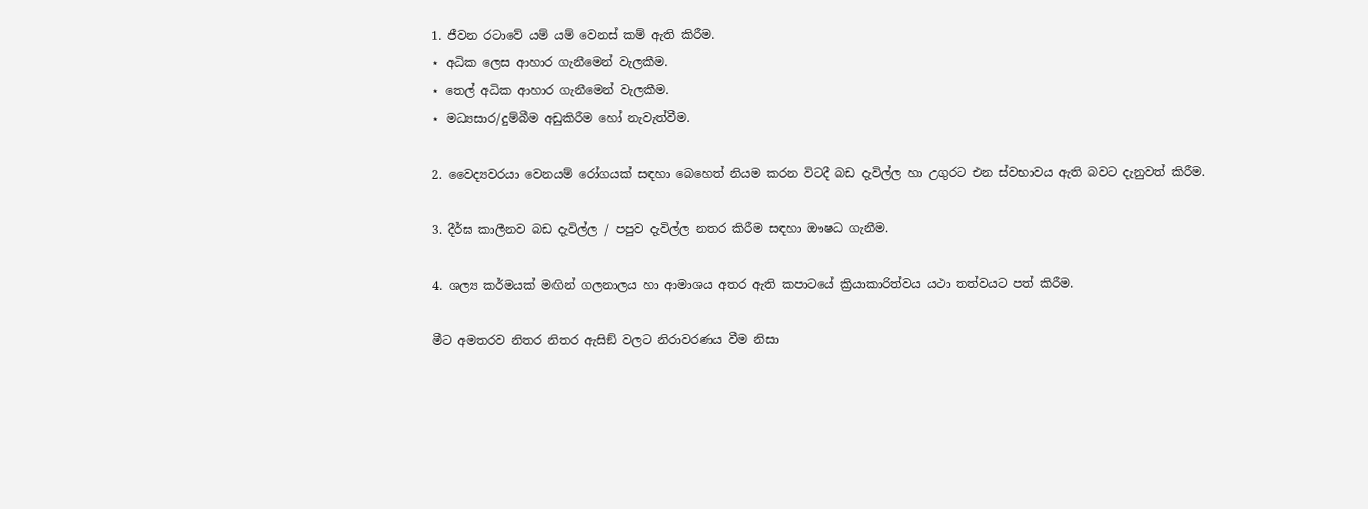1. ජීවන රටාවේ යම් යම් වෙනස් කම් ඇති කිරීම.
⋆ අධික ලෙස ආහාර ගැනීමෙන් වැලකීම.
⋆ තෙල් අධික ආහාර ගැනීමෙන් වැලකීම.
⋆ මධ්‍යසාර/දුම්බීම අඩුකිරීම හෝ නැවැත්වීම.

2. වෛද්‍යවරයා වෙනයම් රෝගයක් සඳහා බෙහෙත් නියම කරන විටදී බඩ දැවිල්ල හා උගුරට එන ස්වභාවය ඇති බවට දැනුවත් කිරීම.

3. දීර්ඝ කාලීනව බඩ දැවිල්ල / පපුව දැවිල්ල නතර කිරීම සඳහා ඖෂධ ගැනීම.

4. ශල්‍ය කර්මයක් මඟින් ගලනාලය හා ආමාශය අතර ඇති කපාටයේ ක්‍රියාකාරිත්වය යථා තත්වයට පත් කිරීම.

මීට අමතරව නිතර නිතර ඇසිඞ් වලට නිරාවරණය වීම නිසා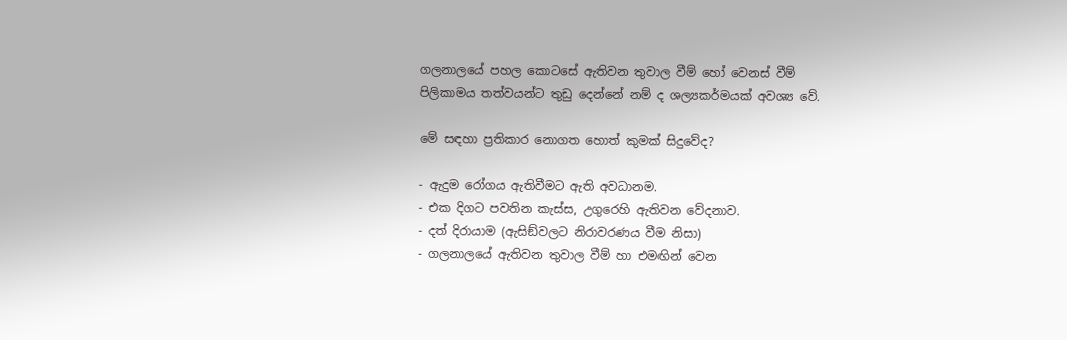ගලනාලයේ පහල කොටසේ ඇතිවන තුවාල වීම් හෝ වෙනස් වීම් පිලිකාමය තත්වයන්ට තුඩු දෙන්නේ නම් ද ශල්‍යකර්මයක් අවශ්‍ය වේ.

මේ සඳහා ප්‍රතිකාර නොගත හොත් කුමක් සිදුවේද?

- ඇදුම රෝගය ඇතිවීමට ඇති අවධානම.
- එක දිගට පවතින කැස්ස, උගුරෙහි ඇතිවන වේදනාව.
- දත් දිරායාම (ඇසිඞ්වලට නිරාවරණය වීම නිසා)
- ගලනාලයේ ඇතිවන තුවාල වීම් හා එමඟින් වෙන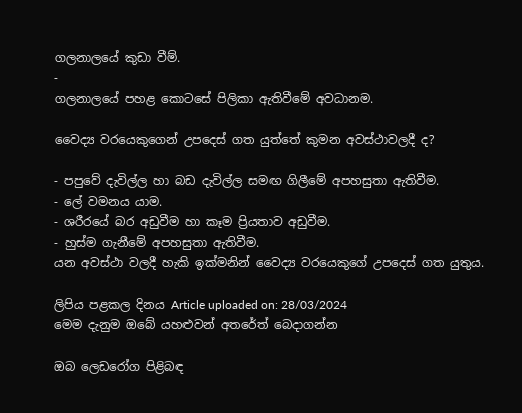ගලනාලයේ කුඩා වීම්.
-
ගලනාලයේ පහළ කොටසේ පිලිකා ඇතිවීමේ අවධානම.

වෛද්‍ය වරයෙකුගෙන් උපදෙස් ගත යුත්තේ කුමන අවස්ථාවලදී ද?

- පපුවේ දැවිල්ල හා බඩ දැවිල්ල සමඟ ගිලීමේ අපහසුතා ඇතිවීම.
- ලේ වමනය යාම.
- ශරීරයේ බර අඩුවීම හා කෑම ප්‍රියතාව අඩුවීම.
- හුස්ම ගැනීමේ අපහසුතා ඇතිවීම.
යන අවස්ථා වලදී හැකි ඉක්මනින් වෛද්‍ය වරයෙකුගේ උපදෙස් ගත යුතුය.

ලිපිය පළකල දිනය Article uploaded on: 28/03/2024
මෙම දැනුම ඔබේ යහළුවන් අතරේත් බෙදාගන්න

ඔබ ලෙඩරෝග පිළිබඳ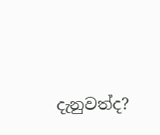දැනුවත්ද?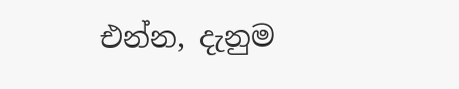එන්න, දැනුම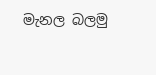මැනල බලමු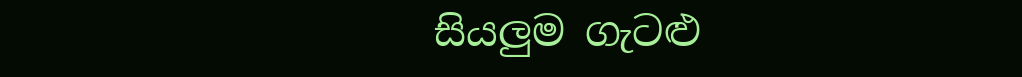සියලුම ගැටළු